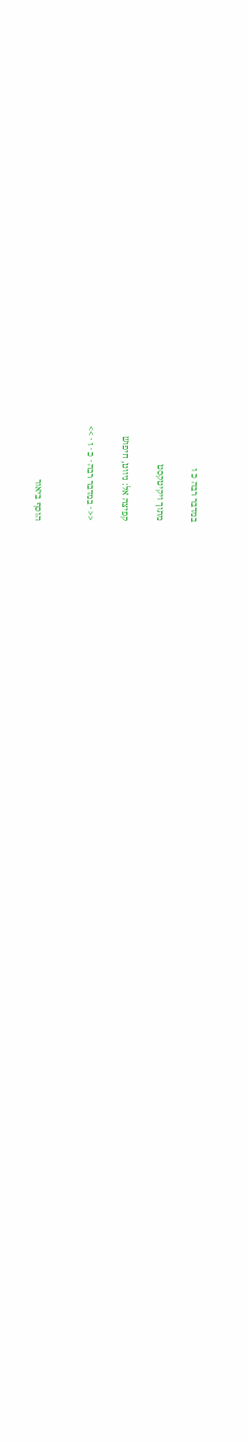במדבר רבה כ ו

מתוך ויקיטקסט

קפיצה אל: ניווט, חיפוש

<< · במדבר רבה · כ · ו · >>


הוסף ביאור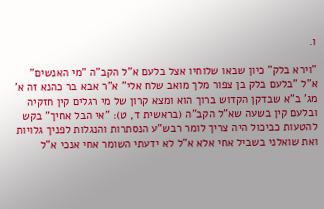ו.

"וירא בלק" כיון שבאו שלוחיו אצל בלעם א"ל הקב"ה "מי האנשים" א"ל "בלעם בלק בן צפור מלך מואב שלח אלי" א"ר אבא בר כהנא זה א' מג' ב"א שבדקן הקדוש ברוך הוא ומצא קרון של מי רגלים קין חזקיה ובלעם קין בשעה שא"ל הקב"ה (בראשית ד, ט): "אי הבל אחיך" בקש להטעות כביכול היה צריך לומר רבש"ע הנסתרות והנגלות לפניך גלויות ואת שואלני בשביל אחי אלא א"ל לא ידעתי השומר אחי אנכי א"ל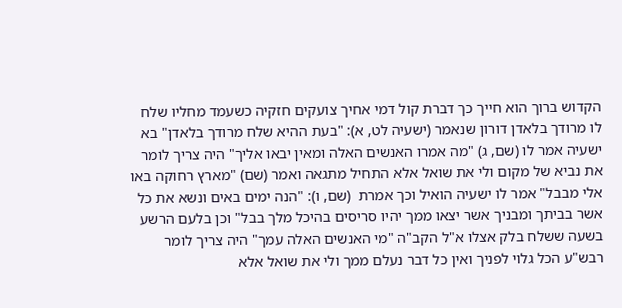הקדוש ברוך הוא חייך כך דברת קול דמי אחיך צועקים חזקיה כשעמד מחליו שלח לו מרודך בלאדן דורון שנאמר (ישעיה לט, א): "בעת ההיא שלח מרודך בלאדן" בא ישעיה אמר לו (שם, ג) "מה אמרו האנשים האלה ומאין יבאו אליך" היה צריך לומר את נביא של מקום ולי את שואל אלא התחיל מתגאה ואמר (שם) "מארץ רחוקה באו אלי מבבל" אמר לו ישעיה הואיל וכך אמרת  (שם, ו): "הנה ימים באים ונשא את כל אשר בביתך ומבניך אשר יצאו ממך יהיו סריסים בהיכל מלך בבל" וכן בלעם הרשע בשעה ששלח בלק אצלו א"ל הקב"ה "מי האנשים האלה עמך" היה צריך לומר רבש"ע הכל גלוי לפניך ואין כל דבר נעלם ממך ולי את שואל אלא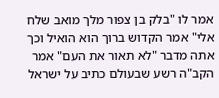אמר לו "בלק בן צפור מלך מואב שלח אלי" אמר הקדוש ברוך הוא הואיל וכך אתה מדבר "לא תאור את העם" אמר הקב"ה רשע שבעולם כתיב על ישראל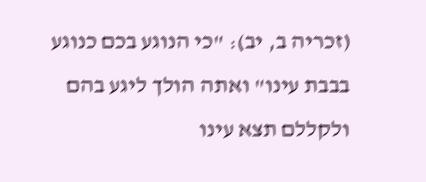(זכריה ב, יב): "כי הנוגע בכם כנוגע בבבת עינו" ואתה הולך ליגע בהם ולקללם תצא עינו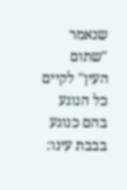שנאמר "שתום העין" לקיים כל הנוגע בהם כנוגע בבבת עינו: